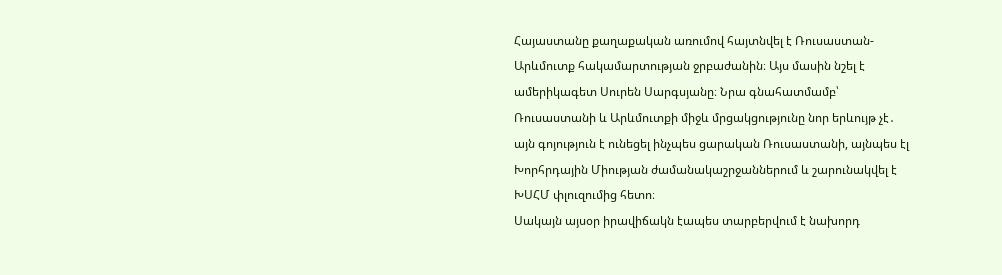Հայաստանը քաղաքական առումով հայտնվել է Ռուսաստան-Արևմուտք հակամարտության ջրբաժանին։ Այս մասին նշել է ամերիկագետ Սուրեն Սարգսյանը։ Նրա գնահատմամբ՝ Ռուսաստանի և Արևմուտքի միջև մրցակցությունը նոր երևույթ չէ․ այն գոյություն է ունեցել ինչպես ցարական Ռուսաստանի, այնպես էլ Խորհրդային Միության ժամանակաշրջաններում և շարունակվել է ԽՍՀՄ փլուզումից հետո։
Սակայն այսօր իրավիճակն էապես տարբերվում է նախորդ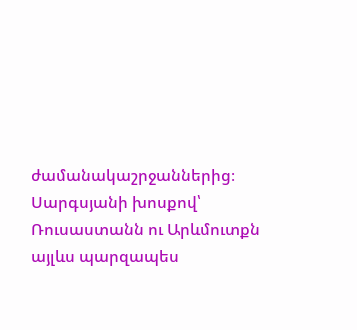ժամանակաշրջաններից։ Սարգսյանի խոսքով՝ Ռուսաստանն ու Արևմուտքն այլևս պարզապես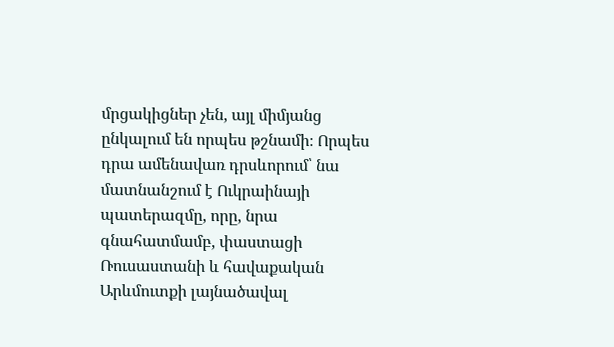մրցակիցներ չեն, այլ միմյանց ընկալում են որպես թշնամի։ Որպես դրա ամենավառ դրսևորում՝ նա մատնանշում է Ուկրաինայի պատերազմը, որը, նրա գնահատմամբ, փաստացի Ռուսաստանի և հավաքական Արևմուտքի լայնածավալ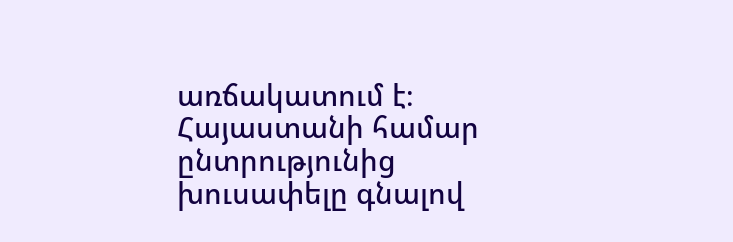առճակատում է։
Հայաստանի համար ընտրությունից խուսափելը գնալով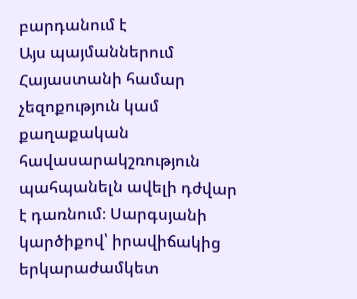բարդանում է
Այս պայմաններում Հայաստանի համար չեզոքություն կամ քաղաքական հավասարակշռություն պահպանելն ավելի դժվար է դառնում։ Սարգսյանի կարծիքով՝ իրավիճակից երկարաժամկետ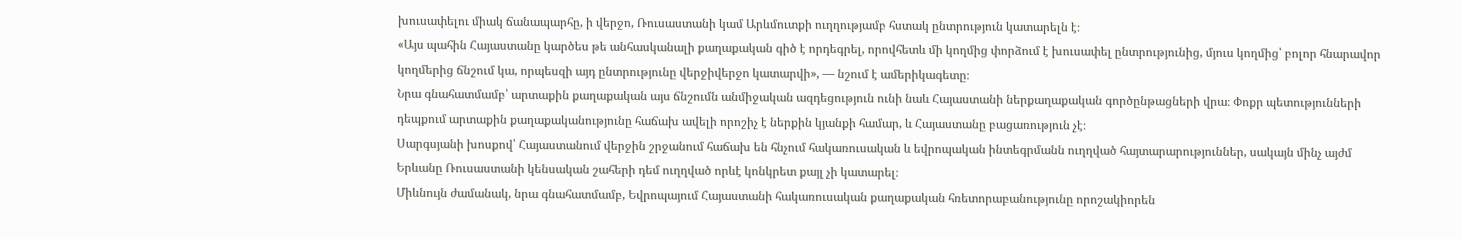խուսափելու միակ ճանապարհը, ի վերջո, Ռուսաստանի կամ Արևմուտքի ուղղությամբ հստակ ընտրություն կատարելն է։
«Այս պահին Հայաստանը կարծես թե անհասկանալի քաղաքական գիծ է որդեգրել, որովհետև մի կողմից փորձում է խուսափել ընտրությունից, մյուս կողմից՝ բոլոր հնարավոր կողմերից ճնշում կա, որպեսզի այդ ընտրությունը վերջիվերջո կատարվի», — նշում է ամերիկագետը։
Նրա գնահատմամբ՝ արտաքին քաղաքական այս ճնշումն անմիջական ազդեցություն ունի նաև Հայաստանի ներքաղաքական գործընթացների վրա։ Փոքր պետությունների դեպքում արտաքին քաղաքականությունը հաճախ ավելի որոշիչ է ներքին կյանքի համար, և Հայաստանը բացառություն չէ։
Սարգսյանի խոսքով՝ Հայաստանում վերջին շրջանում հաճախ են հնչում հակառուսական և եվրոպական ինտեգրմանն ուղղված հայտարարություններ, սակայն մինչ այժմ Երևանը Ռուսաստանի կենսական շահերի դեմ ուղղված որևէ կոնկրետ քայլ չի կատարել։
Միևնույն ժամանակ, նրա գնահատմամբ, Եվրոպայում Հայաստանի հակառուսական քաղաքական հռետորաբանությունը որոշակիորեն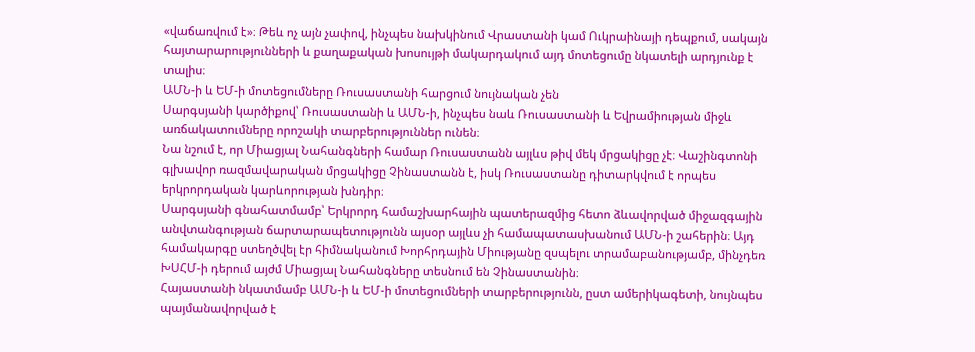«վաճառվում է»։ Թեև ոչ այն չափով, ինչպես նախկինում Վրաստանի կամ Ուկրաինայի դեպքում, սակայն հայտարարությունների և քաղաքական խոսույթի մակարդակում այդ մոտեցումը նկատելի արդյունք է տալիս։
ԱՄՆ-ի և ԵՄ-ի մոտեցումները Ռուսաստանի հարցում նույնական չեն
Սարգսյանի կարծիքով՝ Ռուսաստանի և ԱՄՆ-ի, ինչպես նաև Ռուսաստանի և Եվրամիության միջև առճակատումները որոշակի տարբերություններ ունեն։
Նա նշում է, որ Միացյալ Նահանգների համար Ռուսաստանն այլևս թիվ մեկ մրցակիցը չէ։ Վաշինգտոնի գլխավոր ռազմավարական մրցակիցը Չինաստանն է, իսկ Ռուսաստանը դիտարկվում է որպես երկրորդական կարևորության խնդիր։
Սարգսյանի գնահատմամբ՝ Երկրորդ համաշխարհային պատերազմից հետո ձևավորված միջազգային անվտանգության ճարտարապետությունն այսօր այլևս չի համապատասխանում ԱՄՆ-ի շահերին։ Այդ համակարգը ստեղծվել էր հիմնականում Խորհրդային Միությանը զսպելու տրամաբանությամբ, մինչդեռ ԽՍՀՄ-ի դերում այժմ Միացյալ Նահանգները տեսնում են Չինաստանին։
Հայաստանի նկատմամբ ԱՄՆ-ի և ԵՄ-ի մոտեցումների տարբերությունն, ըստ ամերիկագետի, նույնպես պայմանավորված է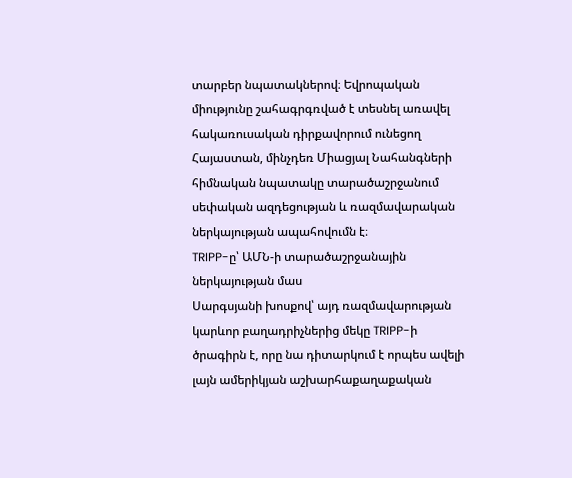տարբեր նպատակներով։ Եվրոպական միությունը շահագրգռված է տեսնել առավել հակառուսական դիրքավորում ունեցող Հայաստան, մինչդեռ Միացյալ Նահանգների հիմնական նպատակը տարածաշրջանում սեփական ազդեցության և ռազմավարական ներկայության ապահովումն է։
TRIPP-ը՝ ԱՄՆ-ի տարածաշրջանային ներկայության մաս
Սարգսյանի խոսքով՝ այդ ռազմավարության կարևոր բաղադրիչներից մեկը TRIPP-ի ծրագիրն է, որը նա դիտարկում է որպես ավելի լայն ամերիկյան աշխարհաքաղաքական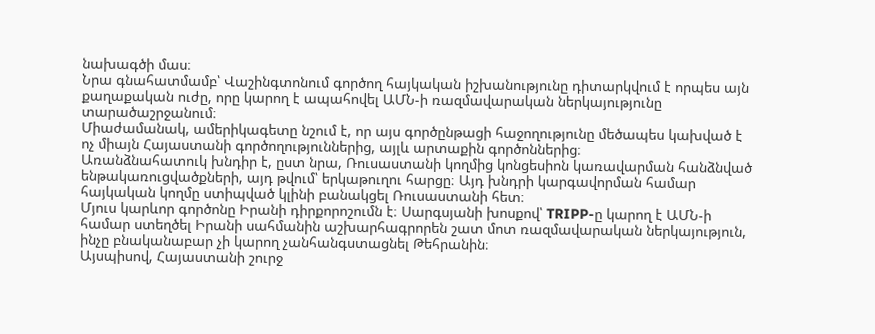նախագծի մաս։
Նրա գնահատմամբ՝ Վաշինգտոնում գործող հայկական իշխանությունը դիտարկվում է որպես այն քաղաքական ուժը, որը կարող է ապահովել ԱՄՆ-ի ռազմավարական ներկայությունը տարածաշրջանում։
Միաժամանակ, ամերիկագետը նշում է, որ այս գործընթացի հաջողությունը մեծապես կախված է ոչ միայն Հայաստանի գործողություններից, այլև արտաքին գործոններից։
Առանձնահատուկ խնդիր է, ըստ նրա, Ռուսաստանի կողմից կոնցեսիոն կառավարման հանձնված ենթակառուցվածքների, այդ թվում՝ երկաթուղու հարցը։ Այդ խնդրի կարգավորման համար հայկական կողմը ստիպված կլինի բանակցել Ռուսաստանի հետ։
Մյուս կարևոր գործոնը Իրանի դիրքորոշումն է։ Սարգսյանի խոսքով՝ TRIPP-ը կարող է ԱՄՆ-ի համար ստեղծել Իրանի սահմանին աշխարհագրորեն շատ մոտ ռազմավարական ներկայություն, ինչը բնականաբար չի կարող չանհանգստացնել Թեհրանին։
Այսպիսով, Հայաստանի շուրջ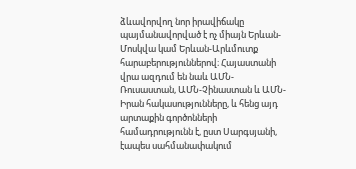ձևավորվող նոր իրավիճակը պայմանավորված է ոչ միայն Երևան-Մոսկվա կամ Երևան-Արևմուտք հարաբերություններով։ Հայաստանի վրա ազդում են նաև ԱՄՆ-Ռուսաստան, ԱՄՆ-Չինաստան և ԱՄՆ-Իրան հակասությունները, և հենց այդ արտաքին գործոնների համադրությունն է, ըստ Սարգսյանի, էապես սահմանափակում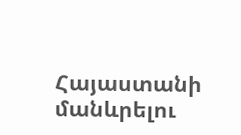Հայաստանի մանևրելու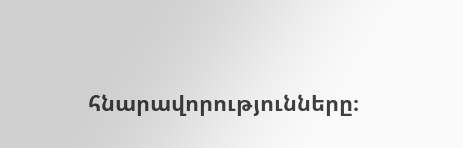հնարավորությունները։